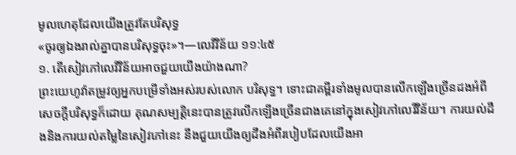មូលហេតុដែលយើងត្រូវតែបរិសុទ្ធ
«ចូរឲ្យឯងរាល់គ្នាបានបរិសុទ្ធចុះ»។—លេវីវិន័យ ១១:៤៥
១. តើសៀវភៅលេវីវិន័យអាចជួយយើងយ៉ាងណា?
ព្រះយេហូវ៉ាតម្រូវឲ្យអ្នកបម្រើទាំងអស់របស់លោក បរិសុទ្ធ។ ទោះជាគម្ពីរទាំងមូលបានលើកឡើងច្រើនដងអំពីសេចក្ដីបរិសុទ្ធក៏ដោយ គុណសម្បត្ដិនេះបានត្រូវលើកឡើងច្រើនជាងគេនៅក្នុងសៀវភៅលេវីវិន័យ។ ការយល់ដឹងនិងការយល់តម្លៃនៃសៀវភៅនេះ នឹងជួយយើងឲ្យដឹងអំពីរបៀបដែលយើងអា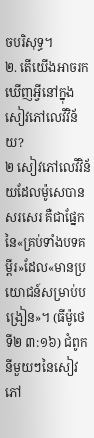ចបរិសុទ្ធ។
២. តើយើងអាចរកឃើញអ្វីនៅក្នុងសៀវភៅលេវីវិន័យ?
២ សៀវភៅលេវីវិន័យដែលម៉ូសេបានសរសេរ គឺជាផ្នែកនៃ«គ្រប់ទាំងបទគម្ពីរ»ដែល«មានប្រយោជន៍សម្រាប់បង្រៀន»។ (ធីម៉ូថេទី២ ៣:១៦) ជំពូកនីមួយៗនៃសៀវភៅ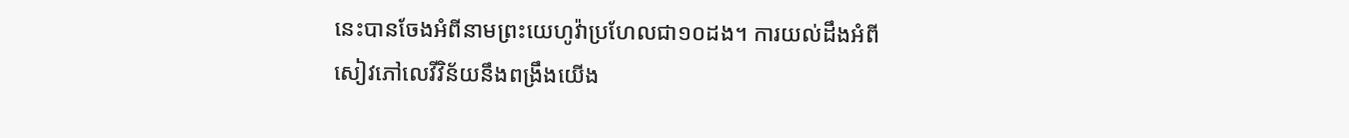នេះបានចែងអំពីនាមព្រះយេហូវ៉ាប្រហែលជា១០ដង។ ការយល់ដឹងអំពីសៀវភៅលេវីវិន័យនឹងពង្រឹងយើង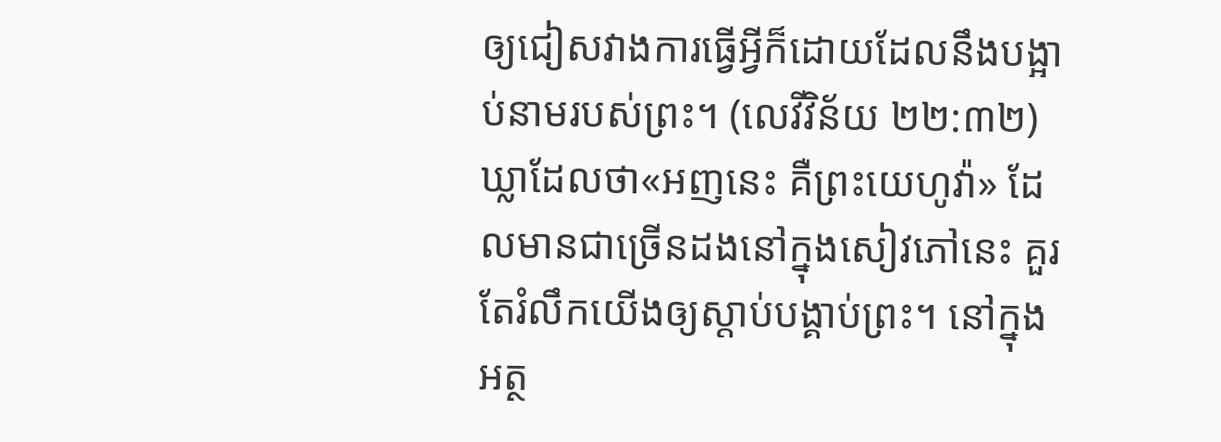ឲ្យជៀសវាងការធ្វើអ្វីក៏ដោយដែលនឹងបង្អាប់នាមរបស់ព្រះ។ (លេវីវិន័យ ២២:៣២) ឃ្លាដែលថា«អញនេះ គឺព្រះយេហូវ៉ា» ដែលមានជាច្រើនដងនៅក្នុងសៀវភៅនេះ គួរតែរំលឹកយើងឲ្យស្ដាប់បង្គាប់ព្រះ។ នៅក្នុងអត្ថ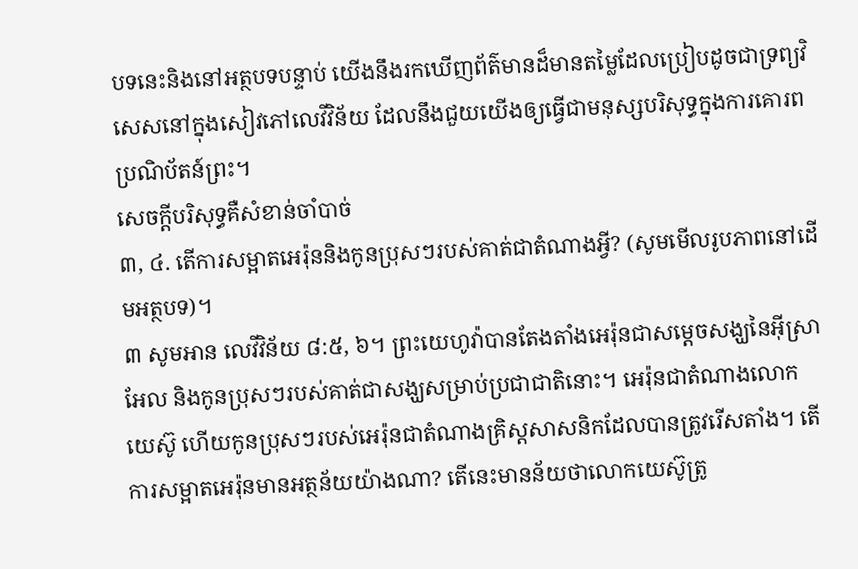បទនេះនិងនៅអត្ថបទបន្ទាប់ យើងនឹងរកឃើញព័ត៌មានដ៏មានតម្លៃដែលប្រៀបដូចជាទ្រព្យវិសេសនៅក្នុងសៀវភៅលេវីវិន័យ ដែលនឹងជួយយើងឲ្យធ្វើជាមនុស្សបរិសុទ្ធក្នុងការគោរពប្រណិប័តន៍ព្រះ។
សេចក្ដីបរិសុទ្ធគឺសំខាន់ចាំបាច់
៣, ៤. តើការសម្អាតអេរ៉ុននិងកូនប្រុសៗរបស់គាត់ជាតំណាងអ្វី? (សូមមើលរូបភាពនៅដើមអត្ថបទ)។
៣ សូមអាន លេវីវិន័យ ៨:៥, ៦។ ព្រះយេហូវ៉ាបានតែងតាំងអេរ៉ុនជាសម្ដេចសង្ឃនៃអ៊ីស្រាអែល និងកូនប្រុសៗរបស់គាត់ជាសង្ឃសម្រាប់ប្រជាជាតិនោះ។ អេរ៉ុនជាតំណាងលោកយេស៊ូ ហើយកូនប្រុសៗរបស់អេរ៉ុនជាតំណាងគ្រិស្តសាសនិកដែលបានត្រូវរើសតាំង។ តើការសម្អាតអេរ៉ុនមានអត្ថន័យយ៉ាងណា? តើនេះមានន័យថាលោកយេស៊ូត្រូ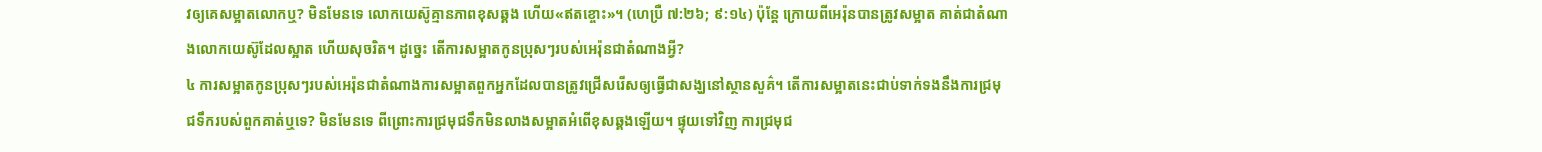វឲ្យគេសម្អាតលោកឬ? មិនមែនទេ លោកយេស៊ូគ្មានភាពខុសឆ្គង ហើយ«ឥតខ្ចោះ»។ (ហេប្រឺ ៧:២៦; ៩:១៤) ប៉ុន្តែ ក្រោយពីអេរ៉ុនបានត្រូវសម្អាត គាត់ជាតំណាងលោកយេស៊ូដែលស្អាត ហើយសុចរិត។ ដូច្នេះ តើការសម្អាតកូនប្រុសៗរបស់អេរ៉ុនជាតំណាងអ្វី?
៤ ការសម្អាតកូនប្រុសៗរបស់អេរ៉ុនជាតំណាងការសម្អាតពួកអ្នកដែលបានត្រូវជ្រើសរើសឲ្យធ្វើជាសង្ឃនៅស្ថានសួគ៌។ តើការសម្អាតនេះជាប់ទាក់ទងនឹងការជ្រមុជទឹករបស់ពួកគាត់ឬទេ? មិនមែនទេ ពីព្រោះការជ្រមុជទឹកមិនលាងសម្អាតអំពើខុសឆ្គងឡើយ។ ផ្ទុយទៅវិញ ការជ្រមុជ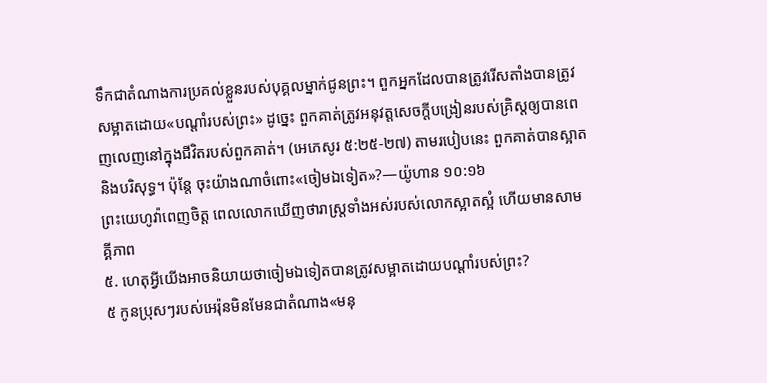ទឹកជាតំណាងការប្រគល់ខ្លួនរបស់បុគ្គលម្នាក់ជូនព្រះ។ ពួកអ្នកដែលបានត្រូវរើសតាំងបានត្រូវសម្អាតដោយ«បណ្ដាំរបស់ព្រះ» ដូច្នេះ ពួកគាត់ត្រូវអនុវត្តសេចក្ដីបង្រៀនរបស់គ្រិស្តឲ្យបានពេញលេញនៅក្នុងជីវិតរបស់ពួកគាត់។ (អេភេសូរ ៥:២៥-២៧) តាមរបៀបនេះ ពួកគាត់បានស្អាតនិងបរិសុទ្ធ។ ប៉ុន្តែ ចុះយ៉ាងណាចំពោះ«ចៀមឯទៀត»?—យ៉ូហាន ១០:១៦
ព្រះយេហូវ៉ាពេញចិត្ត ពេលលោកឃើញថារាស្ត្រទាំងអស់របស់លោកស្អាតស្អំ ហើយមានសាមគ្គីភាព
៥. ហេតុអ្វីយើងអាចនិយាយថាចៀមឯទៀតបានត្រូវសម្អាតដោយបណ្ដាំរបស់ព្រះ?
៥ កូនប្រុសៗរបស់អេរ៉ុនមិនមែនជាតំណាង«មនុ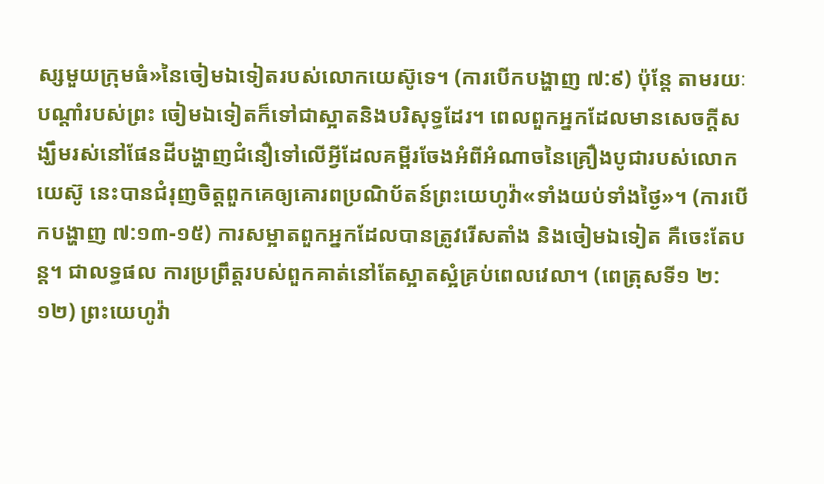ស្សមួយក្រុមធំ»នៃចៀមឯទៀតរបស់លោកយេស៊ូទេ។ (ការបើកបង្ហាញ ៧:៩) ប៉ុន្តែ តាមរយៈបណ្ដាំរបស់ព្រះ ចៀមឯទៀតក៏ទៅជាស្អាតនិងបរិសុទ្ធដែរ។ ពេលពួកអ្នកដែលមានសេចក្ដីសង្ឃឹមរស់នៅផែនដីបង្ហាញជំនឿទៅលើអ្វីដែលគម្ពីរចែងអំពីអំណាចនៃគ្រឿងបូជារបស់លោកយេស៊ូ នេះបានជំរុញចិត្តពួកគេឲ្យគោរពប្រណិប័តន៍ព្រះយេហូវ៉ា«ទាំងយប់ទាំងថ្ងៃ»។ (ការបើកបង្ហាញ ៧:១៣-១៥) ការសម្អាតពួកអ្នកដែលបានត្រូវរើសតាំង និងចៀមឯទៀត គឺចេះតែបន្ត។ ជាលទ្ធផល ការប្រព្រឹត្តរបស់ពួកគាត់នៅតែស្អាតស្អំគ្រប់ពេលវេលា។ (ពេត្រុសទី១ ២:១២) ព្រះយេហូវ៉ា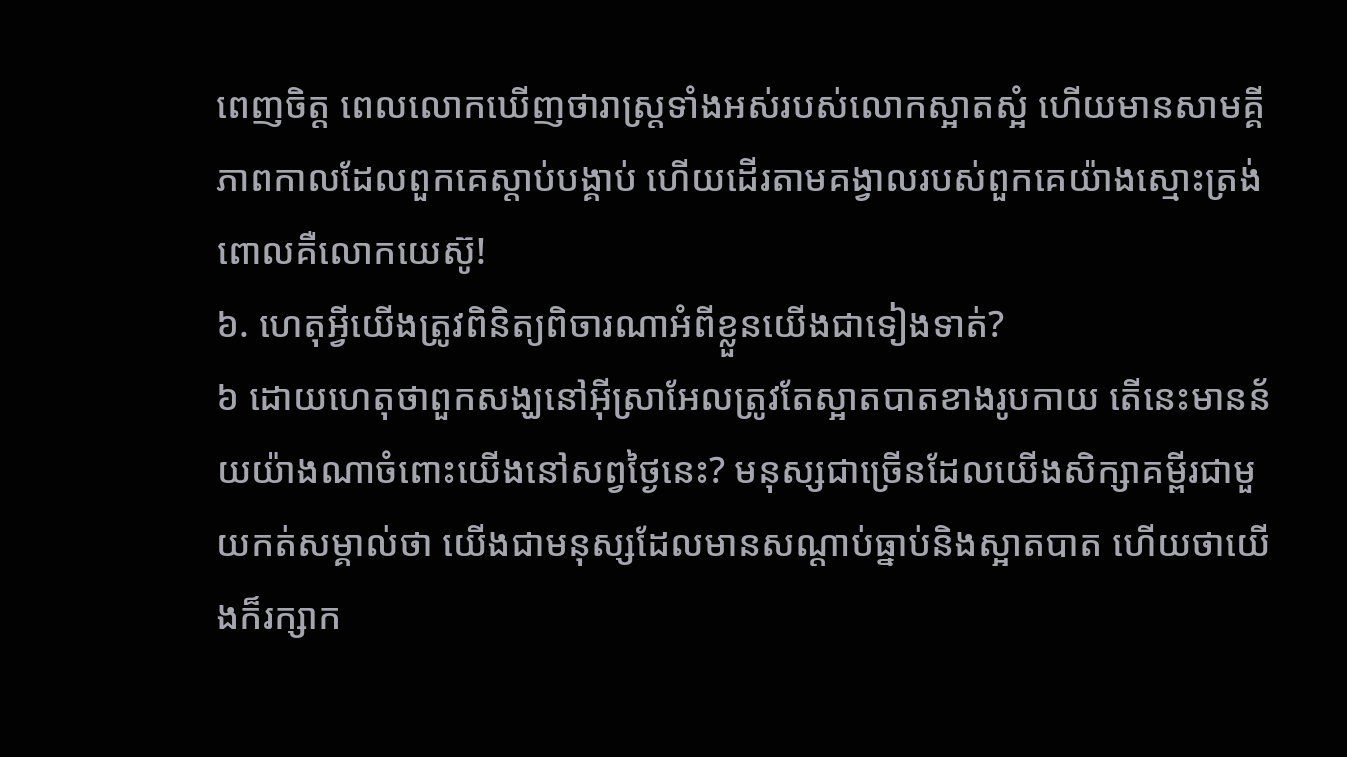ពេញចិត្ត ពេលលោកឃើញថារាស្ត្រទាំងអស់របស់លោកស្អាតស្អំ ហើយមានសាមគ្គីភាពកាលដែលពួកគេស្ដាប់បង្គាប់ ហើយដើរតាមគង្វាលរបស់ពួកគេយ៉ាងស្មោះត្រង់ ពោលគឺលោកយេស៊ូ!
៦. ហេតុអ្វីយើងត្រូវពិនិត្យពិចារណាអំពីខ្លួនយើងជាទៀងទាត់?
៦ ដោយហេតុថាពួកសង្ឃនៅអ៊ីស្រាអែលត្រូវតែស្អាតបាតខាងរូបកាយ តើនេះមានន័យយ៉ាងណាចំពោះយើងនៅសព្វថ្ងៃនេះ? មនុស្សជាច្រើនដែលយើងសិក្សាគម្ពីរជាមួយកត់សម្គាល់ថា យើងជាមនុស្សដែលមានសណ្ដាប់ធ្នាប់និងស្អាតបាត ហើយថាយើងក៏រក្សាក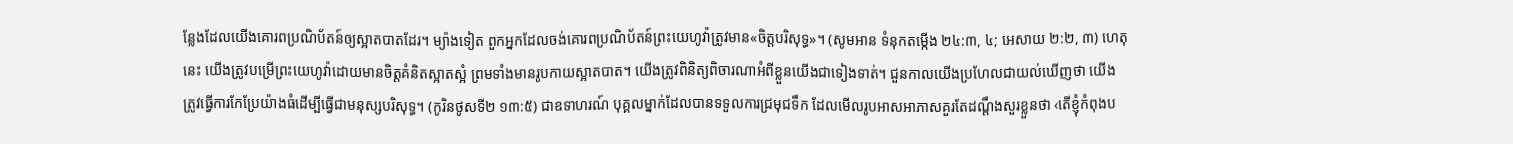ន្លែងដែលយើងគោរពប្រណិប័តន៍ឲ្យស្អាតបាតដែរ។ ម្យ៉ាងទៀត ពួកអ្នកដែលចង់គោរពប្រណិប័តន៍ព្រះយេហូវ៉ាត្រូវមាន«ចិត្តបរិសុទ្ធ»។ (សូមអាន ទំនុកតម្កើង ២៤:៣, ៤; អេសាយ ២:២, ៣) ហេតុនេះ យើងត្រូវបម្រើព្រះយេហូវ៉ាដោយមានចិត្តគំនិតស្អាតស្អំ ព្រមទាំងមានរូបកាយស្អាតបាត។ យើងត្រូវពិនិត្យពិចារណាអំពីខ្លួនយើងជាទៀងទាត់។ ជួនកាលយើងប្រហែលជាយល់ឃើញថា យើងត្រូវធ្វើការកែប្រែយ៉ាងធំដើម្បីធ្វើជាមនុស្សបរិសុទ្ធ។ (កូរិនថូសទី២ ១៣:៥) ជាឧទាហរណ៍ បុគ្គលម្នាក់ដែលបានទទួលការជ្រមុជទឹក ដែលមើលរូបអាសអាភាសគួរតែដណ្ដឹងសួរខ្លួនថា ‹តើខ្ញុំកំពុងប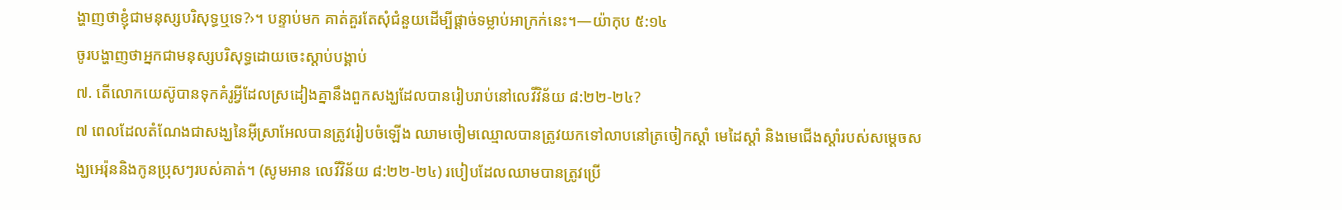ង្ហាញថាខ្ញុំជាមនុស្សបរិសុទ្ធឬទេ?›។ បន្ទាប់មក គាត់គួរតែសុំជំនួយដើម្បីផ្ដាច់ទម្លាប់អាក្រក់នេះ។—យ៉ាកុប ៥:១៤
ចូរបង្ហាញថាអ្នកជាមនុស្សបរិសុទ្ធដោយចេះស្ដាប់បង្គាប់
៧. តើលោកយេស៊ូបានទុកគំរូអ្វីដែលស្រដៀងគ្នានឹងពួកសង្ឃដែលបានរៀបរាប់នៅលេវីវិន័យ ៨:២២-២៤?
៧ ពេលដែលតំណែងជាសង្ឃនៃអ៊ីស្រាអែលបានត្រូវរៀបចំឡើង ឈាមចៀមឈ្មោលបានត្រូវយកទៅលាបនៅត្រចៀកស្ដាំ មេដៃស្ដាំ និងមេជើងស្ដាំរបស់សម្ដេចសង្ឃអេរ៉ុននិងកូនប្រុសៗរបស់គាត់។ (សូមអាន លេវីវិន័យ ៨:២២-២៤) របៀបដែលឈាមបានត្រូវប្រើ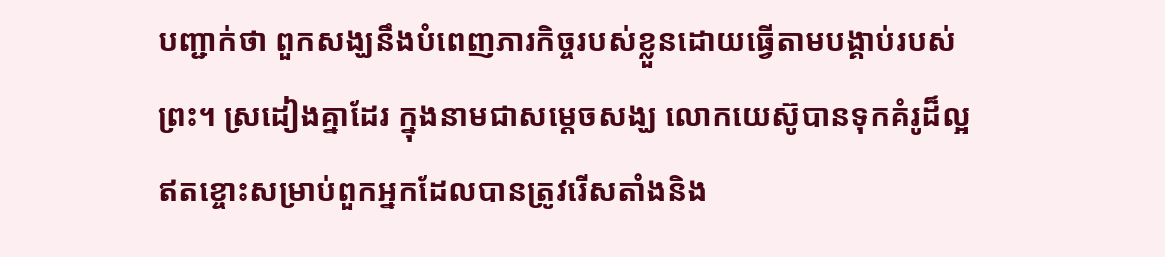បញ្ជាក់ថា ពួកសង្ឃនឹងបំពេញភារកិច្ចរបស់ខ្លួនដោយធ្វើតាមបង្គាប់របស់ព្រះ។ ស្រដៀងគ្នាដែរ ក្នុងនាមជាសម្ដេចសង្ឃ លោកយេស៊ូបានទុកគំរូដ៏ល្អឥតខ្ចោះសម្រាប់ពួកអ្នកដែលបានត្រូវរើសតាំងនិង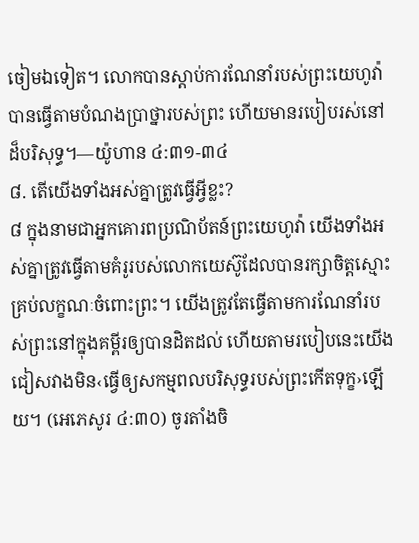ចៀមឯទៀត។ លោកបានស្ដាប់ការណែនាំរបស់ព្រះយេហូវ៉ា បានធ្វើតាមបំណងប្រាថ្នារបស់ព្រះ ហើយមានរបៀបរស់នៅដ៏បរិសុទ្ធ។—យ៉ូហាន ៤:៣១-៣៤
៨. តើយើងទាំងអស់គ្នាត្រូវធ្វើអ្វីខ្លះ?
៨ ក្នុងនាមជាអ្នកគោរពប្រណិប័តន៍ព្រះយេហូវ៉ា យើងទាំងអស់គ្នាត្រូវធ្វើតាមគំរូរបស់លោកយេស៊ូដែលបានរក្សាចិត្តស្មោះគ្រប់លក្ខណៈចំពោះព្រះ។ យើងត្រូវតែធ្វើតាមការណែនាំរបស់ព្រះនៅក្នុងគម្ពីរឲ្យបានដិតដល់ ហើយតាមរបៀបនេះយើងជៀសវាងមិន‹ធ្វើឲ្យសកម្មពលបរិសុទ្ធរបស់ព្រះកើតទុក្ខ›ឡើយ។ (អេភេសូរ ៤:៣០) ចូរតាំងចិ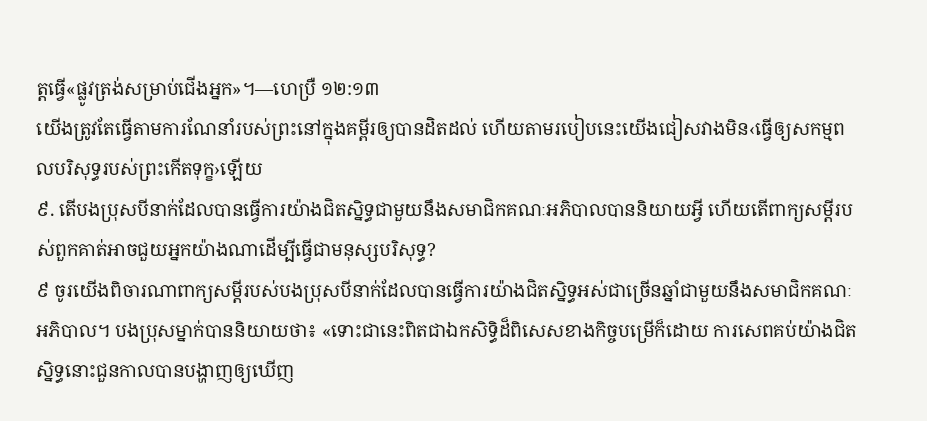ត្តធ្វើ«ផ្លូវត្រង់សម្រាប់ជើងអ្នក»។—ហេប្រឺ ១២:១៣
យើងត្រូវតែធ្វើតាមការណែនាំរបស់ព្រះនៅក្នុងគម្ពីរឲ្យបានដិតដល់ ហើយតាមរបៀបនេះយើងជៀសវាងមិន‹ធ្វើឲ្យសកម្មពលបរិសុទ្ធរបស់ព្រះកើតទុក្ខ›ឡើយ
៩. តើបងប្រុសបីនាក់ដែលបានធ្វើការយ៉ាងជិតស្និទ្ធជាមួយនឹងសមាជិកគណៈអភិបាលបាននិយាយអ្វី ហើយតើពាក្យសម្ដីរបស់ពួកគាត់អាចជួយអ្នកយ៉ាងណាដើម្បីធ្វើជាមនុស្សបរិសុទ្ធ?
៩ ចូរយើងពិចារណាពាក្យសម្ដីរបស់បងប្រុសបីនាក់ដែលបានធ្វើការយ៉ាងជិតស្និទ្ធអស់ជាច្រើនឆ្នាំជាមួយនឹងសមាជិកគណៈអភិបាល។ បងប្រុសម្នាក់បាននិយាយថា៖ «ទោះជានេះពិតជាឯកសិទ្ធិដ៏ពិសេសខាងកិច្ចបម្រើក៏ដោយ ការសេពគប់យ៉ាងជិតស្និទ្ធនោះជួនកាលបានបង្ហាញឲ្យឃើញ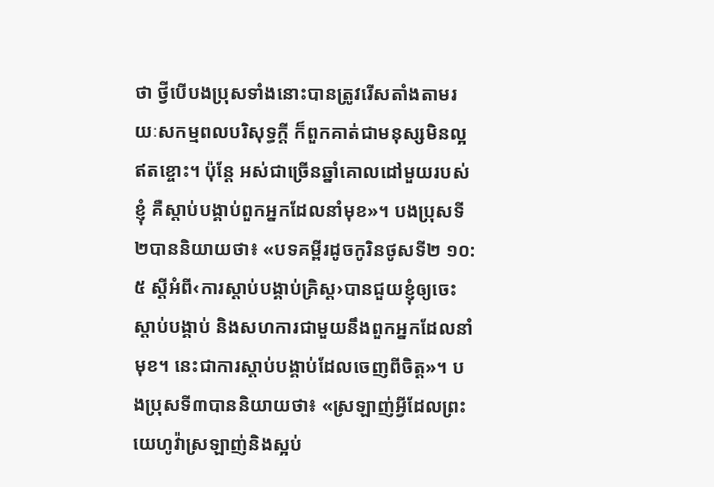ថា ថ្វីបើបងប្រុសទាំងនោះបានត្រូវរើសតាំងតាមរយៈសកម្មពលបរិសុទ្ធក្ដី ក៏ពួកគាត់ជាមនុស្សមិនល្អឥតខ្ចោះ។ ប៉ុន្តែ អស់ជាច្រើនឆ្នាំគោលដៅមួយរបស់ខ្ញុំ គឺស្ដាប់បង្គាប់ពួកអ្នកដែលនាំមុខ»។ បងប្រុសទី២បាននិយាយថា៖ «បទគម្ពីរដូចកូរិនថូសទី២ ១០:៥ ស្តីអំពី‹ការស្ដាប់បង្គាប់គ្រិស្ត›បានជួយខ្ញុំឲ្យចេះស្ដាប់បង្គាប់ និងសហការជាមួយនឹងពួកអ្នកដែលនាំមុខ។ នេះជាការស្ដាប់បង្គាប់ដែលចេញពីចិត្ត»។ បងប្រុសទី៣បាននិយាយថា៖ «ស្រឡាញ់អ្វីដែលព្រះយេហូវ៉ាស្រឡាញ់និងស្អប់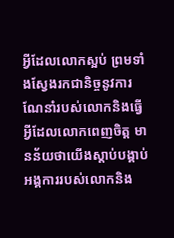អ្វីដែលលោកស្អប់ ព្រមទាំងស្វែងរកជានិច្ចនូវការណែនាំរបស់លោកនិងធ្វើអ្វីដែលលោកពេញចិត្ត មានន័យថាយើងស្ដាប់បង្គាប់អង្គការរបស់លោកនិង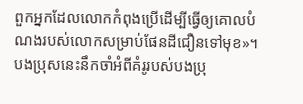ពួកអ្នកដែលលោកកំពុងប្រើដើម្បីធ្វើឲ្យគោលបំណងរបស់លោកសម្រាប់ផែនដីជឿនទៅមុខ»។ បងប្រុសនេះនឹកចាំអំពីគំរូរបស់បងប្រុ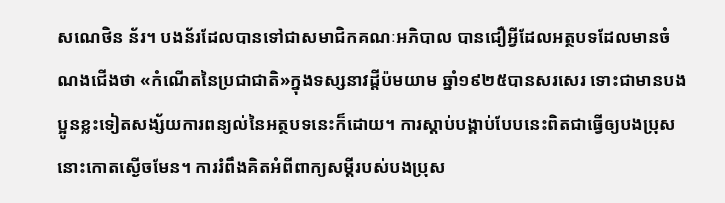សណេថិន ន័រ។ បងន័រដែលបានទៅជាសមាជិកគណៈអភិបាល បានជឿអ្វីដែលអត្ថបទដែលមានចំណងជើងថា «កំណើតនៃប្រជាជាតិ»ក្នុងទស្សនាវដ្ដីប៉មយាម ឆ្នាំ១៩២៥បានសរសេរ ទោះជាមានបងប្អូនខ្លះទៀតសង្ស័យការពន្យល់នៃអត្ថបទនេះក៏ដោយ។ ការស្ដាប់បង្គាប់បែបនេះពិតជាធ្វើឲ្យបងប្រុសនោះកោតស្ងើចមែន។ ការរំពឹងគិតអំពីពាក្យសម្ដីរបស់បងប្រុស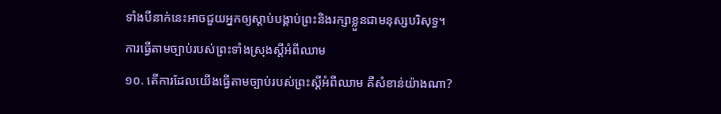ទាំងបីនាក់នេះអាចជួយអ្នកឲ្យស្ដាប់បង្គាប់ព្រះនិងរក្សាខ្លួនជាមនុស្សបរិសុទ្ធ។
ការធ្វើតាមច្បាប់របស់ព្រះទាំងស្រុងស្តីអំពីឈាម
១០. តើការដែលយើងធ្វើតាមច្បាប់របស់ព្រះស្តីអំពីឈាម គឺសំខាន់យ៉ាងណា?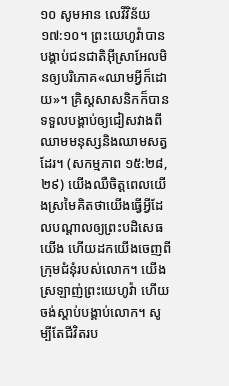១០ សូមអាន លេវីវិន័យ ១៧:១០។ ព្រះយេហូវ៉ាបានបង្គាប់ជនជាតិអ៊ីស្រាអែលមិនឲ្យបរិភោគ«ឈាមអ្វីក៏ដោយ»។ គ្រិស្តសាសនិកក៏បានទទួលបង្គាប់ឲ្យជៀសវាងពីឈាមមនុស្សនិងឈាមសត្វដែរ។ (សកម្មភាព ១៥:២៨, ២៩) យើងឈឺចិត្តពេលយើងស្រមៃគិតថាយើងធ្វើអ្វីដែលបណ្ដាលឲ្យព្រះបដិសេធយើង ហើយដកយើងចេញពីក្រុមជំនុំរបស់លោក។ យើងស្រឡាញ់ព្រះយេហូវ៉ា ហើយចង់ស្ដាប់បង្គាប់លោក។ សូម្បីតែជីវិតរប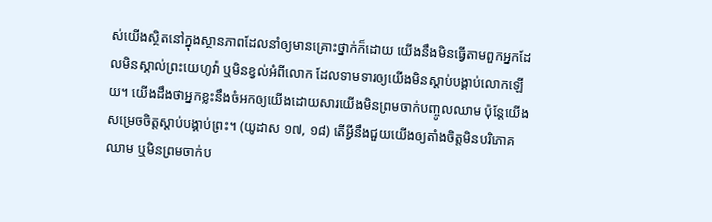ស់យើងស្ថិតនៅក្នុងស្ថានភាពដែលនាំឲ្យមានគ្រោះថ្នាក់ក៏ដោយ យើងនឹងមិនធ្វើតាមពួកអ្នកដែលមិនស្គាល់ព្រះយេហូវ៉ា ឬមិនខ្វល់អំពីលោក ដែលទាមទារឲ្យយើងមិនស្ដាប់បង្គាប់លោកឡើយ។ យើងដឹងថាអ្នកខ្លះនឹងចំអកឲ្យយើងដោយសារយើងមិនព្រមចាក់បញ្ចូលឈាម ប៉ុន្តែយើងសម្រេចចិត្តស្ដាប់បង្គាប់ព្រះ។ (យូដាស ១៧, ១៨) តើអ្វីនឹងជួយយើងឲ្យតាំងចិត្តមិនបរិភោគឈាម ឬមិនព្រមចាក់ប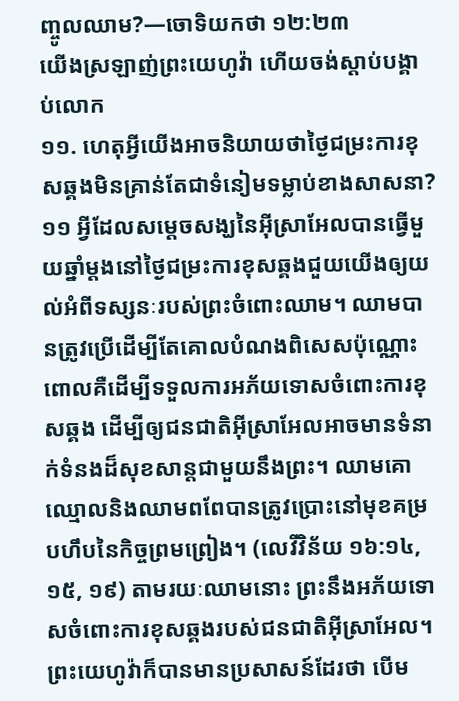ញ្ចូលឈាម?—ចោទិយកថា ១២:២៣
យើងស្រឡាញ់ព្រះយេហូវ៉ា ហើយចង់ស្ដាប់បង្គាប់លោក
១១. ហេតុអ្វីយើងអាចនិយាយថាថ្ងៃជម្រះការខុសឆ្គងមិនគ្រាន់តែជាទំនៀមទម្លាប់ខាងសាសនា?
១១ អ្វីដែលសម្ដេចសង្ឃនៃអ៊ីស្រាអែលបានធ្វើមួយឆ្នាំម្ដងនៅថ្ងៃជម្រះការខុសឆ្គងជួយយើងឲ្យយល់អំពីទស្សនៈរបស់ព្រះចំពោះឈាម។ ឈាមបានត្រូវប្រើដើម្បីតែគោលបំណងពិសេសប៉ុណ្ណោះ ពោលគឺដើម្បីទទួលការអភ័យទោសចំពោះការខុសឆ្គង ដើម្បីឲ្យជនជាតិអ៊ីស្រាអែលអាចមានទំនាក់ទំនងដ៏សុខសាន្តជាមួយនឹងព្រះ។ ឈាមគោឈ្មោលនិងឈាមពពែបានត្រូវប្រោះនៅមុខគម្របហឹបនៃកិច្ចព្រមព្រៀង។ (លេវីវិន័យ ១៦:១៤, ១៥, ១៩) តាមរយៈឈាមនោះ ព្រះនឹងអភ័យទោសចំពោះការខុសឆ្គងរបស់ជនជាតិអ៊ីស្រាអែល។ ព្រះយេហូវ៉ាក៏បានមានប្រសាសន៍ដែរថា បើម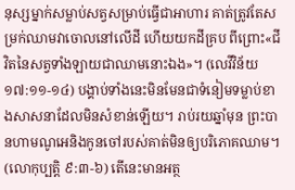នុស្សម្នាក់សម្លាប់សត្វសម្រាប់ធ្វើជាអាហារ គាត់ត្រូវតែសម្រក់ឈាមវាចោលនៅលើដី ហើយយកដីគ្រប ពីព្រោះ«ជីវិតនៃសត្វទាំងឡាយជាឈាមនោះឯង»។ (លេវីវិន័យ ១៧:១១-១៤) បង្គាប់ទាំងនេះមិនមែនជាទំនៀមទម្លាប់ខាងសាសនាដែលមិនសំខាន់ឡើយ។ រាប់រយឆ្នាំមុន ព្រះបានហាមណូអេនិងកូនចៅរបស់គាត់មិនឲ្យបរិភោគឈាម។ (លោកុប្បត្តិ ៩:៣-៦) តើនេះមានអត្ថ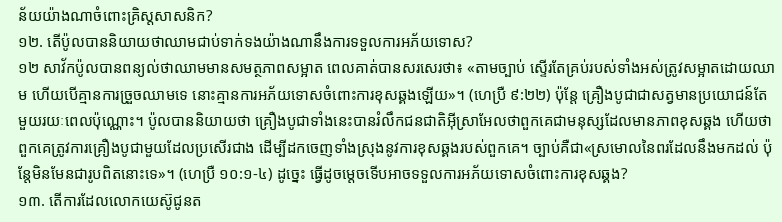ន័យយ៉ាងណាចំពោះគ្រិស្តសាសនិក?
១២. តើប៉ូលបាននិយាយថាឈាមជាប់ទាក់ទងយ៉ាងណានឹងការទទួលការអភ័យទោស?
១២ សាវ័កប៉ូលបានពន្យល់ថាឈាមមានសមត្ថភាពសម្អាត ពេលគាត់បានសរសេរថា៖ «តាមច្បាប់ ស្ទើរតែគ្រប់របស់ទាំងអស់ត្រូវសម្អាតដោយឈាម ហើយបើគ្មានការច្រួចឈាមទេ នោះគ្មានការអភ័យទោសចំពោះការខុសឆ្គងឡើយ»។ (ហេប្រឺ ៩:២២) ប៉ុន្តែ គ្រឿងបូជាជាសត្វមានប្រយោជន៍តែមួយរយៈពេលប៉ុណ្ណោះ។ ប៉ូលបាននិយាយថា គ្រឿងបូជាទាំងនេះបានរំលឹកជនជាតិអ៊ីស្រាអែលថាពួកគេជាមនុស្សដែលមានភាពខុសឆ្គង ហើយថាពួកគេត្រូវការគ្រឿងបូជាមួយដែលប្រសើរជាង ដើម្បីដកចេញទាំងស្រុងនូវការខុសឆ្គងរបស់ពួកគេ។ ច្បាប់គឺជា«ស្រមោលនៃពរដែលនឹងមកដល់ ប៉ុន្តែមិនមែនជារូបពិតនោះទេ»។ (ហេប្រឺ ១០:១-៤) ដូច្នេះ ធ្វើដូចម្ដេចទើបអាចទទួលការអភ័យទោសចំពោះការខុសឆ្គង?
១៣. តើការដែលលោកយេស៊ូជូនត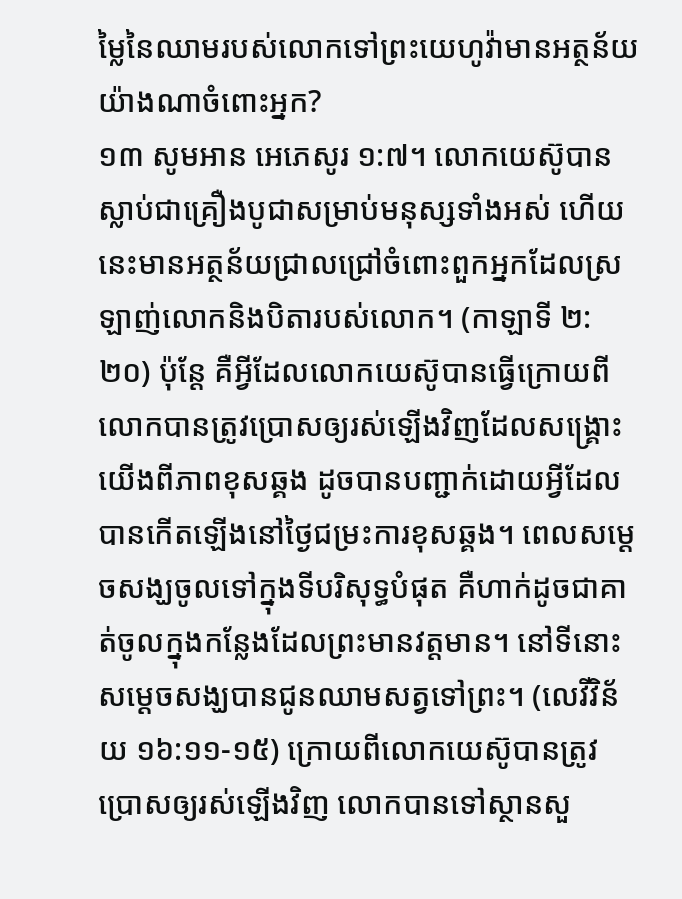ម្លៃនៃឈាមរបស់លោកទៅព្រះយេហូវ៉ាមានអត្ថន័យយ៉ាងណាចំពោះអ្នក?
១៣ សូមអាន អេភេសូរ ១:៧។ លោកយេស៊ូបានស្លាប់ជាគ្រឿងបូជាសម្រាប់មនុស្សទាំងអស់ ហើយនេះមានអត្ថន័យជ្រាលជ្រៅចំពោះពួកអ្នកដែលស្រឡាញ់លោកនិងបិតារបស់លោក។ (កាឡាទី ២:២០) ប៉ុន្តែ គឺអ្វីដែលលោកយេស៊ូបានធ្វើក្រោយពីលោកបានត្រូវប្រោសឲ្យរស់ឡើងវិញដែលសង្គ្រោះយើងពីភាពខុសឆ្គង ដូចបានបញ្ជាក់ដោយអ្វីដែលបានកើតឡើងនៅថ្ងៃជម្រះការខុសឆ្គង។ ពេលសម្ដេចសង្ឃចូលទៅក្នុងទីបរិសុទ្ធបំផុត គឺហាក់ដូចជាគាត់ចូលក្នុងកន្លែងដែលព្រះមានវត្តមាន។ នៅទីនោះ សម្ដេចសង្ឃបានជូនឈាមសត្វទៅព្រះ។ (លេវីវិន័យ ១៦:១១-១៥) ក្រោយពីលោកយេស៊ូបានត្រូវប្រោសឲ្យរស់ឡើងវិញ លោកបានទៅស្ថានសួ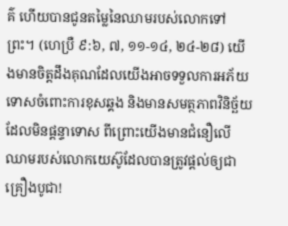គ៌ ហើយបានជូនតម្លៃនៃឈាមរបស់លោកទៅព្រះ។ (ហេប្រឺ ៩:៦, ៧, ១១-១៤, ២៤-២៨) យើងមានចិត្តដឹងគុណដែលយើងអាចទទួលការអភ័យទោសចំពោះការខុសឆ្គង និងមានសមត្ថភាពវិនិច្ឆ័យដែលមិនផ្ដន្ទាទោស ពីព្រោះយើងមានជំនឿលើឈាមរបស់លោកយេស៊ូដែលបានត្រូវផ្ដល់ឲ្យជាគ្រឿងបូជា!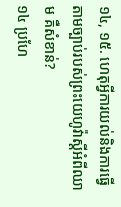១៤, ១៥. ហេតុអ្វីការយល់និងការធ្វើតាមច្បាប់របស់ព្រះយេហូវ៉ាស្តីអំពីឈាម គឺសំខាន់?
១៤ ប្រហែ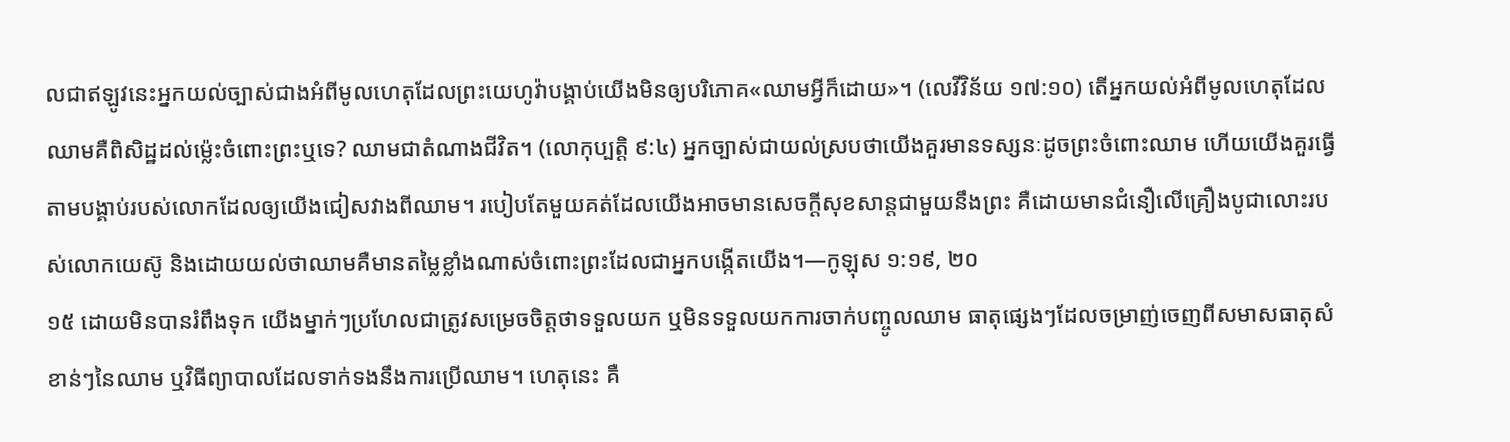លជាឥឡូវនេះអ្នកយល់ច្បាស់ជាងអំពីមូលហេតុដែលព្រះយេហូវ៉ាបង្គាប់យើងមិនឲ្យបរិភោគ«ឈាមអ្វីក៏ដោយ»។ (លេវីវិន័យ ១៧:១០) តើអ្នកយល់អំពីមូលហេតុដែលឈាមគឺពិសិដ្ឋដល់ម្ល៉េះចំពោះព្រះឬទេ? ឈាមជាតំណាងជីវិត។ (លោកុប្បត្តិ ៩:៤) អ្នកច្បាស់ជាយល់ស្របថាយើងគួរមានទស្សនៈដូចព្រះចំពោះឈាម ហើយយើងគួរធ្វើតាមបង្គាប់របស់លោកដែលឲ្យយើងជៀសវាងពីឈាម។ របៀបតែមួយគត់ដែលយើងអាចមានសេចក្ដីសុខសាន្តជាមួយនឹងព្រះ គឺដោយមានជំនឿលើគ្រឿងបូជាលោះរបស់លោកយេស៊ូ និងដោយយល់ថាឈាមគឺមានតម្លៃខ្លាំងណាស់ចំពោះព្រះដែលជាអ្នកបង្កើតយើង។—កូឡុស ១:១៩, ២០
១៥ ដោយមិនបានរំពឹងទុក យើងម្នាក់ៗប្រហែលជាត្រូវសម្រេចចិត្តថាទទួលយក ឬមិនទទួលយកការចាក់បញ្ចូលឈាម ធាតុផ្សេងៗដែលចម្រាញ់ចេញពីសមាសធាតុសំខាន់ៗនៃឈាម ឬវិធីព្យាបាលដែលទាក់ទងនឹងការប្រើឈាម។ ហេតុនេះ គឺ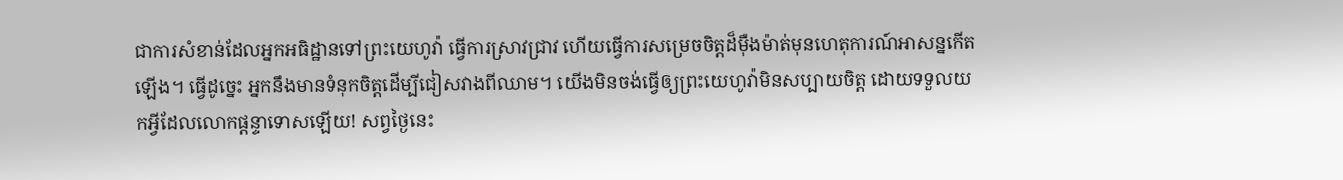ជាការសំខាន់ដែលអ្នកអធិដ្ឋានទៅព្រះយេហូវ៉ា ធ្វើការស្រាវជ្រាវ ហើយធ្វើការសម្រេចចិត្តដ៏ម៉ឺងម៉ាត់មុនហេតុការណ៍អាសន្នកើតឡើង។ ធ្វើដូច្នេះ អ្នកនឹងមានទំនុកចិត្តដើម្បីជៀសវាងពីឈាម។ យើងមិនចង់ធ្វើឲ្យព្រះយេហូវ៉ាមិនសប្បាយចិត្ត ដោយទទួលយកអ្វីដែលលោកផ្ដន្ទាទោសឡើយ! សព្វថ្ងៃនេះ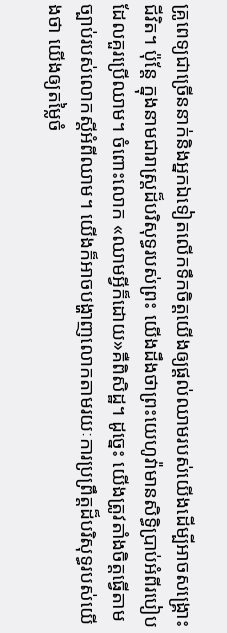គ្រូពេទ្យជាច្រើននាក់និងអ្នកឯទៀតលើកទឹកចិត្តយើងឲ្យផ្ដល់ឈាមរបស់យើងដើម្បីអាចសង្គ្រោះជីវិត។ ប៉ុន្តែ ក្នុងនាមជារាស្ត្រដ៏បរិសុទ្ធរបស់ព្រះ យើងដឹងថាព្រះយេហូវ៉ាមានសិទ្ធិប្រាប់អំពីរបៀបដែលគួរប្រើឈាម។ ចំពោះលោក «ឈាមអ្វីក៏ដោយ»គឺពិសិដ្ឋ។ ដូច្នេះ យើងត្រូវតាំងចិត្តធ្វើតាមច្បាប់របស់លោកស្តីអំពីឈាម។ យើងក៏អាចបង្ហាញលោកតាមរយៈការប្រព្រឹត្តដ៏បរិសុទ្ធរបស់យើងថា យើងឲ្យតម្លៃចំ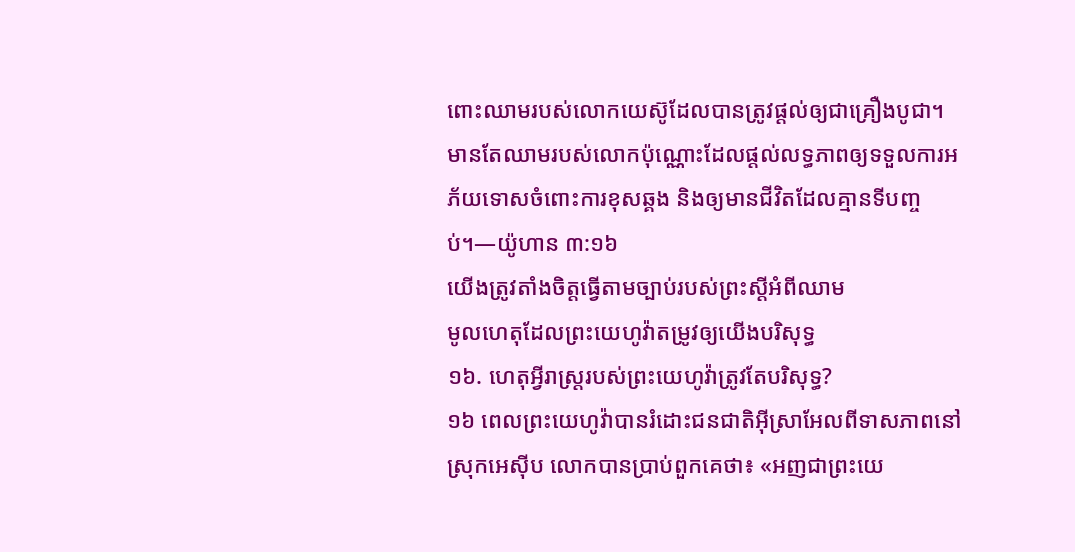ពោះឈាមរបស់លោកយេស៊ូដែលបានត្រូវផ្ដល់ឲ្យជាគ្រឿងបូជា។ មានតែឈាមរបស់លោកប៉ុណ្ណោះដែលផ្ដល់លទ្ធភាពឲ្យទទួលការអភ័យទោសចំពោះការខុសឆ្គង និងឲ្យមានជីវិតដែលគ្មានទីបញ្ចប់។—យ៉ូហាន ៣:១៦
យើងត្រូវតាំងចិត្តធ្វើតាមច្បាប់របស់ព្រះស្តីអំពីឈាម
មូលហេតុដែលព្រះយេហូវ៉ាតម្រូវឲ្យយើងបរិសុទ្ធ
១៦. ហេតុអ្វីរាស្ត្ររបស់ព្រះយេហូវ៉ាត្រូវតែបរិសុទ្ធ?
១៦ ពេលព្រះយេហូវ៉ាបានរំដោះជនជាតិអ៊ីស្រាអែលពីទាសភាពនៅស្រុកអេស៊ីប លោកបានប្រាប់ពួកគេថា៖ «អញជាព្រះយេ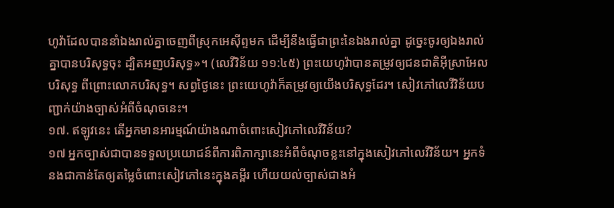ហូវ៉ាដែលបាននាំឯងរាល់គ្នាចេញពីស្រុកអេស៊ីព្ទមក ដើម្បីនឹងធ្វើជាព្រះនៃឯងរាល់គ្នា ដូច្នេះចូរឲ្យឯងរាល់គ្នាបានបរិសុទ្ធចុះ ដ្បិតអញបរិសុទ្ធ»។ (លេវីវិន័យ ១១:៤៥) ព្រះយេហូវ៉ាបានតម្រូវឲ្យជនជាតិអ៊ីស្រាអែលបរិសុទ្ធ ពីព្រោះលោកបរិសុទ្ធ។ សព្វថ្ងៃនេះ ព្រះយេហូវ៉ាក៏តម្រូវឲ្យយើងបរិសុទ្ធដែរ។ សៀវភៅលេវីវិន័យបញ្ជាក់យ៉ាងច្បាស់អំពីចំណុចនេះ។
១៧. ឥឡូវនេះ តើអ្នកមានអារម្មណ៍យ៉ាងណាចំពោះសៀវភៅលេវីវិន័យ?
១៧ អ្នកច្បាស់ជាបានទទួលប្រយោជន៍ពីការពិភាក្សានេះអំពីចំណុចខ្លះនៅក្នុងសៀវភៅលេវីវិន័យ។ អ្នកទំនងជាកាន់តែឲ្យតម្លៃចំពោះសៀវភៅនេះក្នុងគម្ពីរ ហើយយល់ច្បាស់ជាងអំ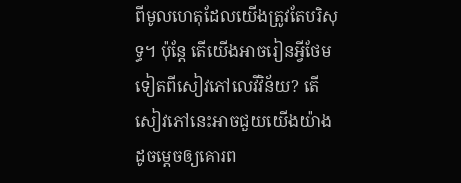ពីមូលហេតុដែលយើងត្រូវតែបរិសុទ្ធ។ ប៉ុន្តែ តើយើងអាចរៀនអ្វីថែមទៀតពីសៀវភៅលេវីវិន័យ? តើសៀវភៅនេះអាចជួយយើងយ៉ាងដូចម្ដេចឲ្យគោរព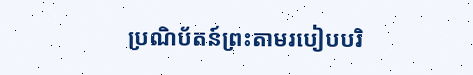ប្រណិប័តន៍ព្រះតាមរបៀបបរិ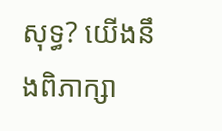សុទ្ធ? យើងនឹងពិភាក្សា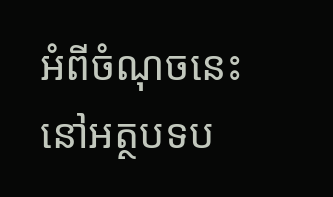អំពីចំណុចនេះនៅអត្ថបទប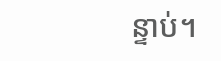ន្ទាប់។